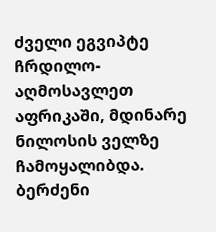ძველი ეგვიპტე ჩრდილო-აღმოსავლეთ აფრიკაში, მდინარე ნილოსის ველზე ჩამოყალიბდა. ბერძენი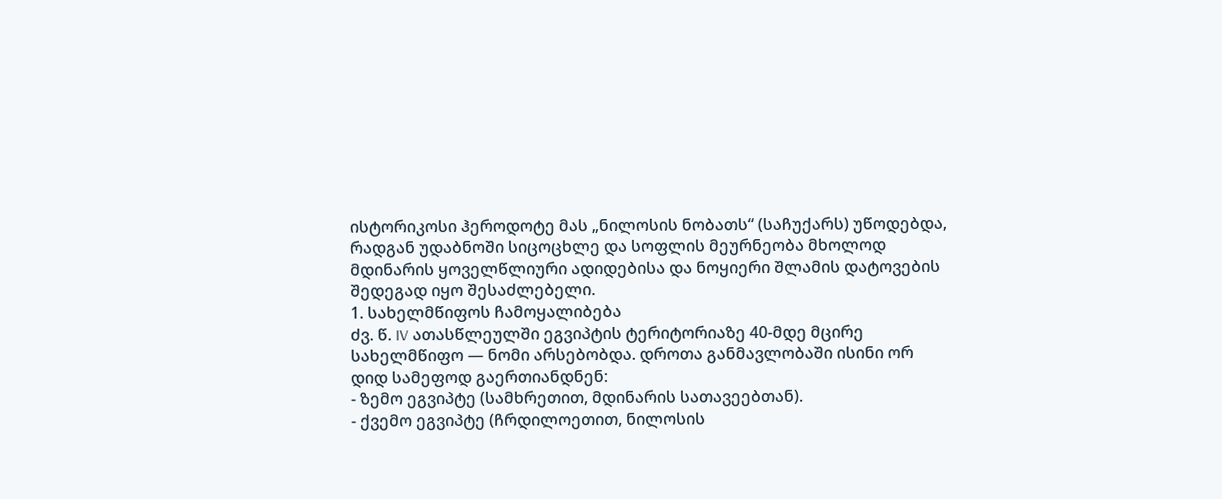ისტორიკოსი ჰეროდოტე მას „ნილოსის ნობათს“ (საჩუქარს) უწოდებდა, რადგან უდაბნოში სიცოცხლე და სოფლის მეურნეობა მხოლოდ მდინარის ყოველწლიური ადიდებისა და ნოყიერი შლამის დატოვების შედეგად იყო შესაძლებელი.
1. სახელმწიფოს ჩამოყალიბება
ძვ. წ. IV ათასწლეულში ეგვიპტის ტერიტორიაზე 40-მდე მცირე სახელმწიფო — ნომი არსებობდა. დროთა განმავლობაში ისინი ორ დიდ სამეფოდ გაერთიანდნენ:
- ზემო ეგვიპტე (სამხრეთით, მდინარის სათავეებთან).
- ქვემო ეგვიპტე (ჩრდილოეთით, ნილოსის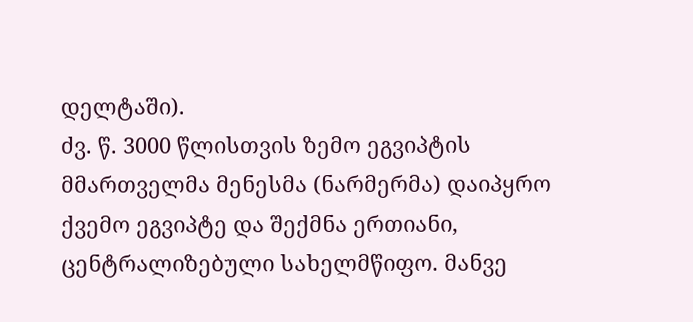დელტაში).
ძვ. წ. 3000 წლისთვის ზემო ეგვიპტის მმართველმა მენესმა (ნარმერმა) დაიპყრო ქვემო ეგვიპტე და შექმნა ერთიანი, ცენტრალიზებული სახელმწიფო. მანვე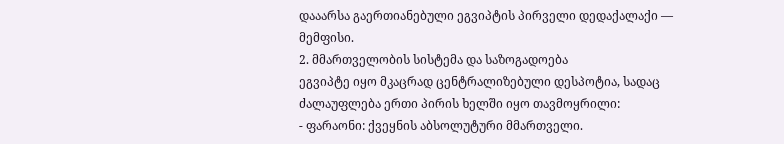დააარსა გაერთიანებული ეგვიპტის პირველი დედაქალაქი — მემფისი.
2. მმართველობის სისტემა და საზოგადოება
ეგვიპტე იყო მკაცრად ცენტრალიზებული დესპოტია, სადაც ძალაუფლება ერთი პირის ხელში იყო თავმოყრილი:
- ფარაონი: ქვეყნის აბსოლუტური მმართველი.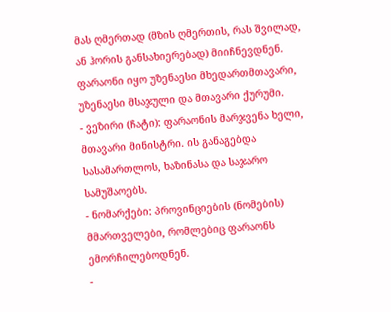მას ღმერთად (მზის ღმერთის, რას შვილად, ან ჰორის განსახიერებად) მიიჩნევდნენ. ფარაონი იყო უზენაესი მხედართმთავარი, უზენაესი მსაჯული და მთავარი ქურუმი.
- ვეზირი (ჩატი): ფარაონის მარჯვენა ხელი, მთავარი მინისტრი. ის განაგებდა სასამართლოს, ხაზინასა და საჯარო სამუშაოებს.
- ნომარქები: პროვინციების (ნომების) მმართველები, რომლებიც ფარაონს ემორჩილებოდნენ.
-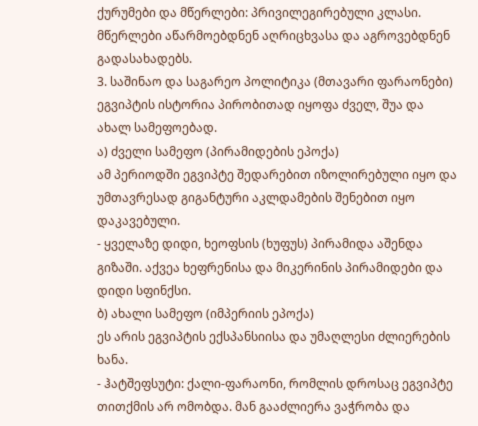ქურუმები და მწერლები: პრივილეგირებული კლასი. მწერლები აწარმოებდნენ აღრიცხვასა და აგროვებდნენ გადასახადებს.
3. საშინაო და საგარეო პოლიტიკა (მთავარი ფარაონები)
ეგვიპტის ისტორია პირობითად იყოფა ძველ, შუა და ახალ სამეფოებად.
ა) ძველი სამეფო (პირამიდების ეპოქა)
ამ პერიოდში ეგვიპტე შედარებით იზოლირებული იყო და უმთავრესად გიგანტური აკლდამების შენებით იყო დაკავებული.
- ყველაზე დიდი, ხეოფსის (ხუფუს) პირამიდა აშენდა გიზაში. აქვეა ხეფრენისა და მიკერინის პირამიდები და დიდი სფინქსი.
ბ) ახალი სამეფო (იმპერიის ეპოქა)
ეს არის ეგვიპტის ექსპანსიისა და უმაღლესი ძლიერების ხანა.
- ჰატშეფსუტი: ქალი-ფარაონი, რომლის დროსაც ეგვიპტე თითქმის არ ომობდა. მან გააძლიერა ვაჭრობა და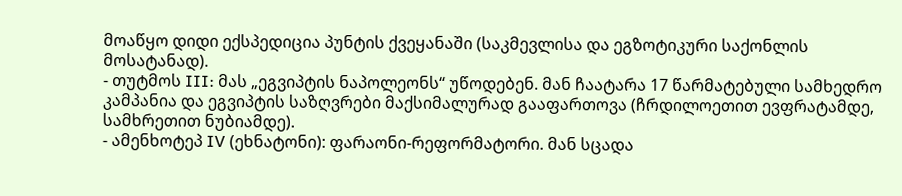მოაწყო დიდი ექსპედიცია პუნტის ქვეყანაში (საკმევლისა და ეგზოტიკური საქონლის მოსატანად).
- თუტმოს III: მას „ეგვიპტის ნაპოლეონს“ უწოდებენ. მან ჩაატარა 17 წარმატებული სამხედრო კამპანია და ეგვიპტის საზღვრები მაქსიმალურად გააფართოვა (ჩრდილოეთით ევფრატამდე, სამხრეთით ნუბიამდე).
- ამენხოტეპ IV (ეხნატონი): ფარაონი-რეფორმატორი. მან სცადა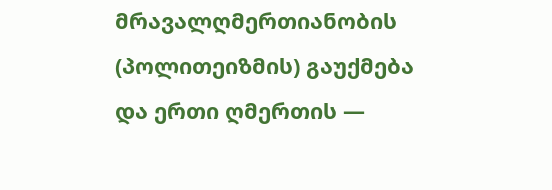მრავალღმერთიანობის (პოლითეიზმის) გაუქმება და ერთი ღმერთის —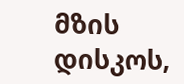მზის დისკოს,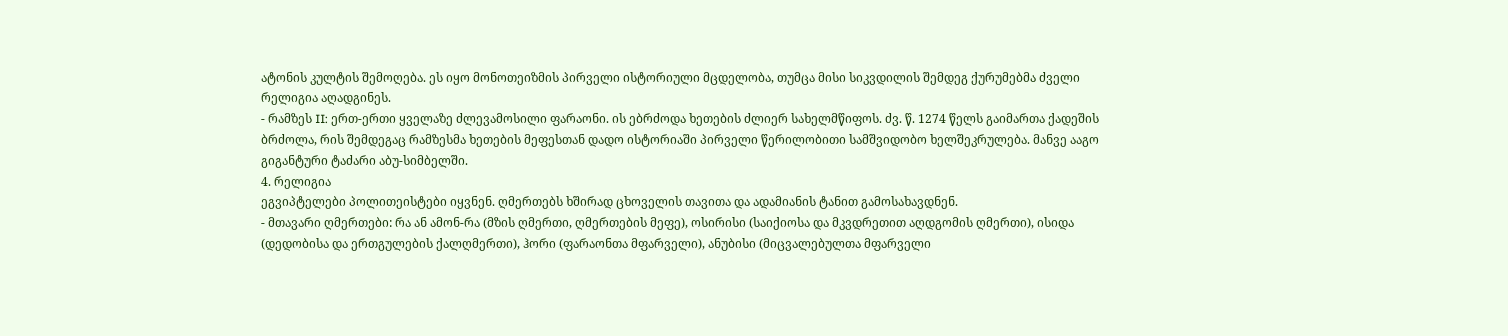ატონის კულტის შემოღება. ეს იყო მონოთეიზმის პირველი ისტორიული მცდელობა, თუმცა მისი სიკვდილის შემდეგ ქურუმებმა ძველი რელიგია აღადგინეს.
- რამზეს II: ერთ-ერთი ყველაზე ძლევამოსილი ფარაონი. ის ებრძოდა ხეთების ძლიერ სახელმწიფოს. ძვ. წ. 1274 წელს გაიმართა ქადეშის ბრძოლა, რის შემდეგაც რამზესმა ხეთების მეფესთან დადო ისტორიაში პირველი წერილობითი სამშვიდობო ხელშეკრულება. მანვე ააგო გიგანტური ტაძარი აბუ-სიმბელში.
4. რელიგია
ეგვიპტელები პოლითეისტები იყვნენ. ღმერთებს ხშირად ცხოველის თავითა და ადამიანის ტანით გამოსახავდნენ.
- მთავარი ღმერთები: რა ან ამონ-რა (მზის ღმერთი, ღმერთების მეფე), ოსირისი (საიქიოსა და მკვდრეთით აღდგომის ღმერთი), ისიდა (დედობისა და ერთგულების ქალღმერთი), ჰორი (ფარაონთა მფარველი), ანუბისი (მიცვალებულთა მფარველი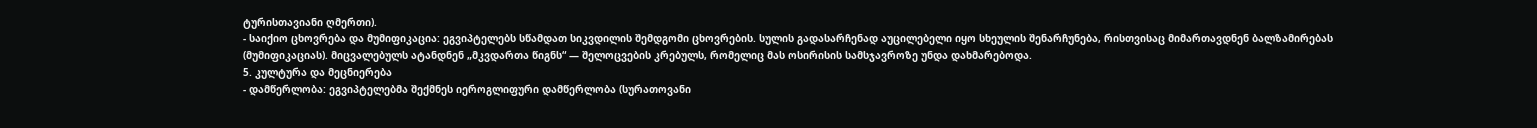ტურისთავიანი ღმერთი).
- საიქიო ცხოვრება და მუმიფიკაცია: ეგვიპტელებს სწამდათ სიკვდილის შემდგომი ცხოვრების. სულის გადასარჩენად აუცილებელი იყო სხეულის შენარჩუნება, რისთვისაც მიმართავდნენ ბალზამირებას (მუმიფიკაციას). მიცვალებულს ატანდნენ „მკვდართა წიგნს“ — შელოცვების კრებულს, რომელიც მას ოსირისის სამსჯავროზე უნდა დახმარებოდა.
5. კულტურა და მეცნიერება
- დამწერლობა: ეგვიპტელებმა შექმნეს იეროგლიფური დამწერლობა (სურათოვანი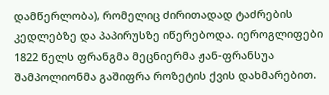დამწერლობა), რომელიც ძირითადად ტაძრების კედლებზე და პაპირუსზე იწერებოდა. იეროგლიფები 1822 წელს ფრანგმა მეცნიერმა ჟან-ფრანსუა შამპოლიონმა გაშიფრა როზეტის ქვის დახმარებით.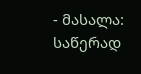- მასალა: საწერად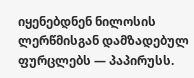იყენებდნენ ნილოსის ლერწმისგან დამზადებულ ფურცლებს — პაპირუსს.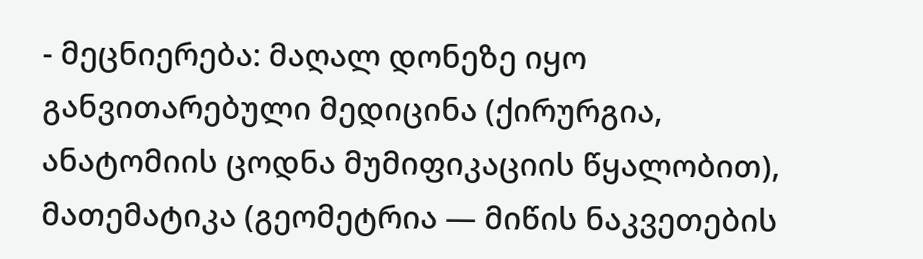- მეცნიერება: მაღალ დონეზე იყო განვითარებული მედიცინა (ქირურგია, ანატომიის ცოდნა მუმიფიკაციის წყალობით), მათემატიკა (გეომეტრია — მიწის ნაკვეთების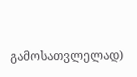გამოსათვლელად)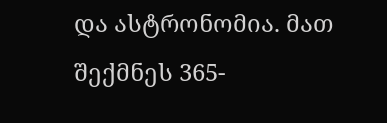და ასტრონომია. მათ შექმნეს 365-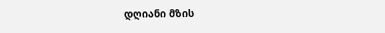დღიანი მზის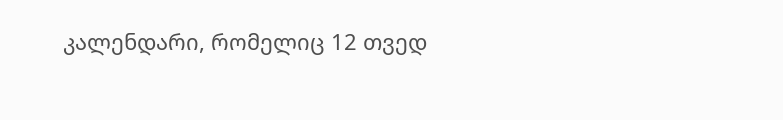კალენდარი, რომელიც 12 თვედ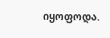იყოფოდა.